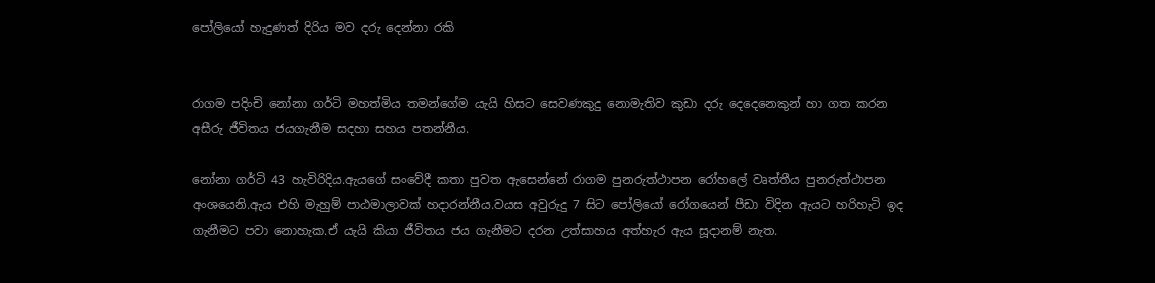පෝලියෝ හැදුණත් දිරිය මව දරු දෙන්නා රකි


රාගම පදිංචි නෝනා ගර්ටි මහත්මිය තමන්ගේම යැයි හිසට සෙවණකුදු නොමැතිව කුඩා දරු දෙදෙනෙකුන් හා ගත කරන අසීරු ජීවිතය ජයගැනීම සදහා සහය පතන්නීය.

නෝනා ගර්ටි 43 හැවිරිදිය.ඇයගේ සංවේදී කතා පුවත ඇසෙන්නේ රාගම පුනරුත්ථාපන රෝහලේ වෘත්තීය පුනරුත්ථාපන අංශයෙනි.ඇය එහි මැහුම් පාඨමාලාවක් හදාරන්නීය.වයස අවුරුදු 7 සිට පෝලියෝ රෝගයෙන් පීඩා විදින ඇයට හරිහැටි ඉද ගැනීමට පවා නොහැක.ඒ යැයි කියා ජීවිතය ජය ගැනීමට දරන උත්සාහය අත්හැර ඇය සූදානම් නැත.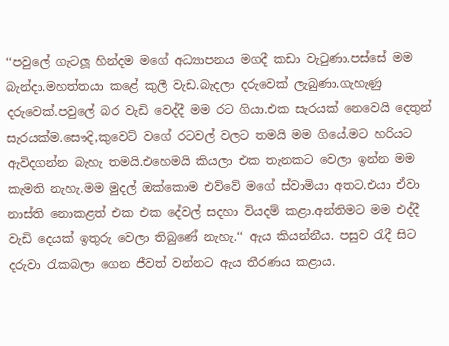‘‘පවුලේ ගැටලූ හින්දම මගේ අධ්‍යාපනය මගදී කඩා වැටුණා.පස්සේ මම බැන්දා.මහත්තයා කළේ කුලී වැඩ.බැදලා දරුවෙක් ලැබුණා.ගැහැණු දරුවෙක්.පවුලේ බර වැඩි වෙද්දී මම රට ගියා.එක සැරයක් නෙවෙයි දෙතුන් සැරයක්ම.සෞදි,කුවෙට් වගේ රටවල් වලට තමයි මම ගියේ.මට හරියට ඇවිදගන්න බැහැ තමයි.එහෙමයි කියලා එක තැනකට වෙලා ඉන්න මම කැමති නැහැ.මම මුදල් ඔක්කොම එව්වේ මගේ ස්වාමියා අතට.එයා ඒවා නාස්ති නොකළත් එක එක දේවල් සදහා වියදම් කළා.අන්තිමට මම එද්දී වැඩි දෙයක් ඉතුරු වෙලා තිබුණේ නැහැ.‘‘ ඇය කියන්නීය. පසුව රැදී සිට දරුවා රැකබලා ගෙන ජීවත් වන්නට ඇය තීරණය කළාය.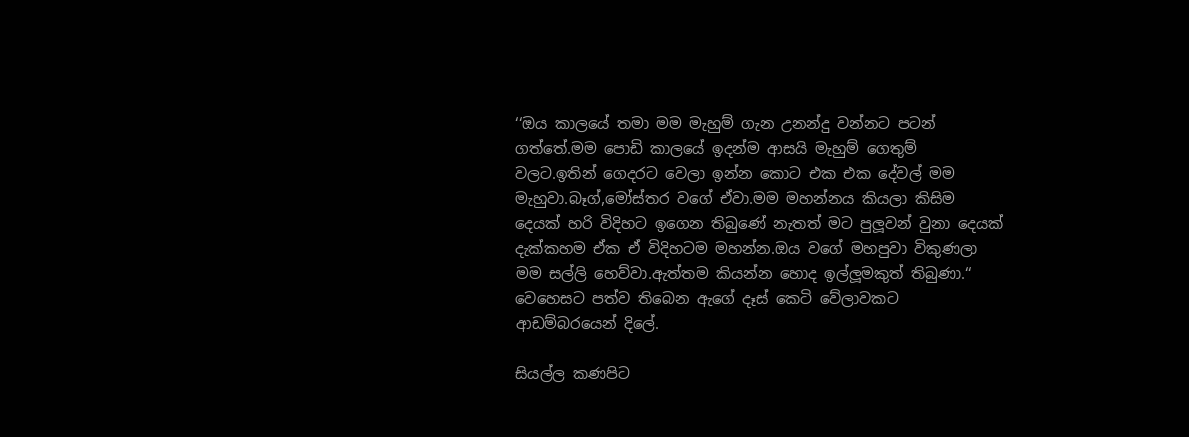‘‘ඔය කාලයේ තමා මම මැහුම් ගැන උනන්දු වන්නට පටන් ගත්තේ.මම පොඩි කාලයේ ඉදන්ම ආසයි මැහුම් ගෙතුම් වලට.ඉතින් ගෙදරට වෙලා ඉන්න කොට එක එක දේවල් මම මැහුවා.බෑග්,මෝස්තර වගේ ඒවා.මම මහන්නය කියලා කිසිම දෙයක් හරි විදිහට ඉගෙන තිබුණේ නැතත් මට පුලූවන් වුනා දෙයක් දැක්කහම ඒක ඒ විදිහටම මහන්න.ඔය වගේ මහපුවා විකුණලා මම සල්ලි හෙව්වා.ඇත්තම කියන්න හොද ඉල්ලූමකුත් තිබුණා.‘‘ වෙහෙසට පත්ව තිබෙන ඇගේ දෑස් කෙටි වේලාවකට ආඩම්බරයෙන් දිලේ.

සියල්ල කණපිට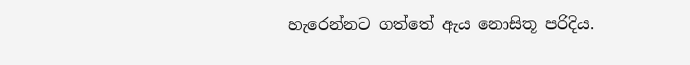හැරෙන්නට ගත්තේ ඇය නොසිතූ පරිදිය.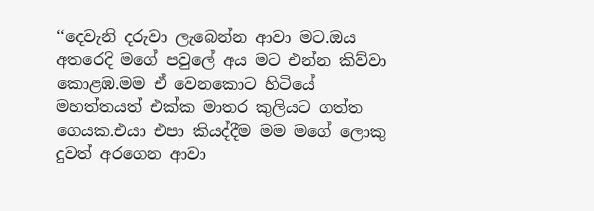‘‘දෙවැනි දරුවා ලැබෙන්න ආවා මට.ඔය අතරෙදි මගේ පවුලේ අය මට එන්න කිව්වා කොළඹ.මම ඒ වෙනකොට හිටියේ මහත්තයත් එක්ක මාතර කුලියට ගත්ත ගෙයක.එයා එපා කියද්දීම මම මගේ ලොකු දුවත් අරගෙන ආවා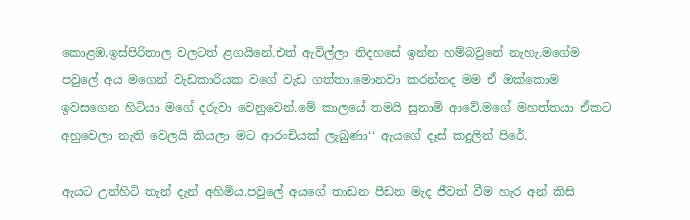කොළඹ.ඉස්පිරිතාල වලටත් ළගයිනේ.එත් ඇවිල්ලා නිදහසේ ඉන්න හම්බවුනේ නැහැ.මගේම පවුලේ අය මගෙන් වැඩකාරියක වගේ වැඩ ගත්තා.මොනවා කරන්නද මම ඒ ඔක්කොම ඉවසගෙන හිටියා මගේ දරුවා වෙනුවෙන්.මේ කාලයේ තමයි සුනාමි ආවේ.මගේ මහත්තයා ඒකට අහුවෙලා නැති වෙලයි කියලා මට ආරංචියක් ලැබුණා‘‘ ඇයගේ දෑස් කදුලින් පිරේ.

ඇයට උන්හිටි තැන් දැන් අහිමිය.පවුලේ අයගේ තාඩන පීඩන මැද ජීවත් වීම හැර අන් කිසි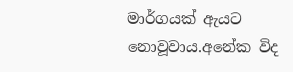මාර්ගයක් ඇයට නොවූවාය.අනේක විද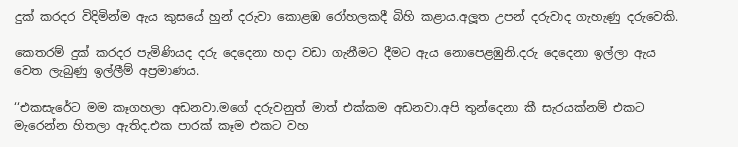දුක් කරදර විදිමින්ම ඇය කුසයේ හුන් දරුවා කොළඹ රෝහලකදී බිහි කළාය.අලූත උපන් දරුවාද ගැහැණු දරුවෙකි.

කෙතරම් දුක් කරදර පැමිණියද දරු දෙදෙනා හදා වඩා ගැනීමට දීමට ඇය නොපෙළඹුනි.දරු දෙදෙනා ඉල්ලා ඇය වෙත ලැබුණු ඉල්ලීම් අප්‍රමාණය.

‘‘එකසැරේට මම කෑගහලා අඩනවා.මගේ දරුවනුත් මාත් එක්කම අඩනවා.අපි තුන්දෙනා කී සැරයක්නම් එකට මැරෙන්න හිතලා ඇතිද.එක පාරක් කෑම එකට වහ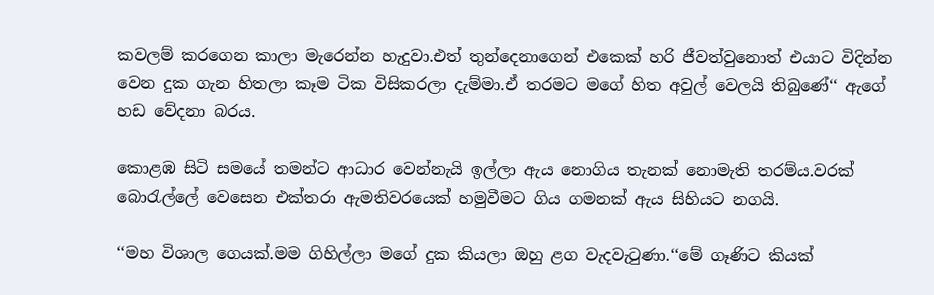කවලම් කරගෙන කාලා මැරෙන්න හැදුවා.එත් තුන්දෙනාගෙන් එකෙක් හරි ජීවත්වුනොත් එයාට විදින්න වෙන දුක ගැන හිතලා කෑම ටික විසිකරලා දැම්මා.ඒ තරමට මගේ හිත අවුල් වෙලයි තිබුණේ‘‘ ඇගේ හඩ වේදනා බරය.

කොළඹ සිටි සමයේ තමන්ට ආධාර වෙන්නැයි ඉල්ලා ඇය නොගිය තැනක් නොමැති තරම්ය.වරක් බොරැල්ලේ වෙසෙන එක්තරා ඇමතිවරයෙක් හමුවීමට ගිය ගමනක් ඇය සිහියට නගයි.

‘‘මහ විශාල ගෙයක්.මම ගිහිල්ලා මගේ දුක කියලා ඔහු ළග වැදවැටුණා.‘‘මේ ගෑණිට කියක්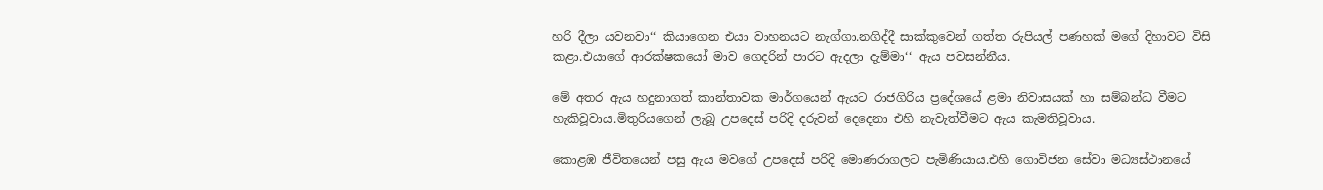හරි දීලා යවනවා‘‘ කියාගෙන එයා වාහනයට නැග්ගා.නගිද්දී සාක්කුවෙන් ගත්ත රුපියල් පණහක් මගේ දිහාවට විසි කළා.එයාගේ ආරක්ෂකයෝ මාව ගෙදරින් පාරට ඇදලා දැම්මා‘‘ ඇය පවසන්නීය.

මේ අතර ඇය හදුනාගත් කාන්තාවක මාර්ගයෙන් ඇයට රාජගිරිය ප්‍රදේශයේ ළමා නිවාසයක් හා සම්බන්ධ වීමට හැකිවූවාය.මිතුරියගෙන් ලැබූ උපදෙස් පරිදි දරුවන් දෙදෙනා එහි නැවැත්වීමට ඇය කැමතිවූවාය.

කොළඹ ජීවිතයෙන් පසු ඇය මවගේ උපදෙස් පරිදි මොණරාගලට පැමිණියාය.එහි ගොවිජන සේවා මධ්‍යස්ථානයේ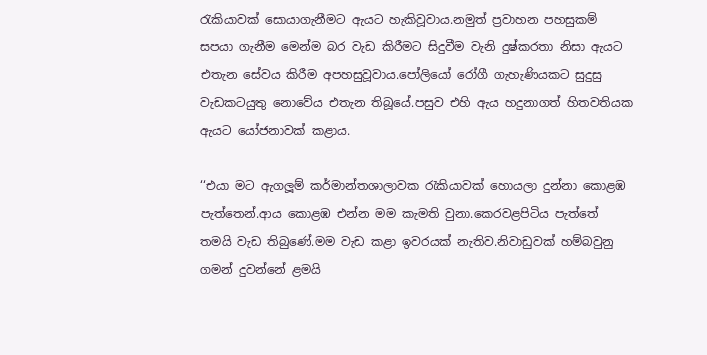රැකියාවක් සොයාගැනීමට ඇයට හැකිවූවාය.නමුත් ප්‍රවාහන පහසුකම් සපයා ගැනීම මෙන්ම බර වැඩ කිරීමට සිදුවීම වැනි දුෂ්කරතා නිසා ඇයට එතැන සේවය කිරීම අපහසුවූවාය.පෝලියෝ රෝගී ගැහැණියකට සුදුසු වැඩකටයුතු නොවේය එතැන තිබූයේ.පසුව එහි ඇය හදුනාගත් හිතවතියක ඇයට යෝජනාවක් කළාය.

‘‘එයා මට ඇගලූම් කර්මාන්තශාලාවක රැකියාවක් හොයලා දුන්නා කොළඹ පැත්තෙන්.ආය කොළඹ එන්න මම කැමති වුනා.කෙරවළපිටිය පැත්තේ තමයි වැඩ තිබුණේ.මම වැඩ කළා ඉවරයක් නැතිව.නිවාඩුවක් හම්බවුනු ගමන් දුවන්නේ ළමයි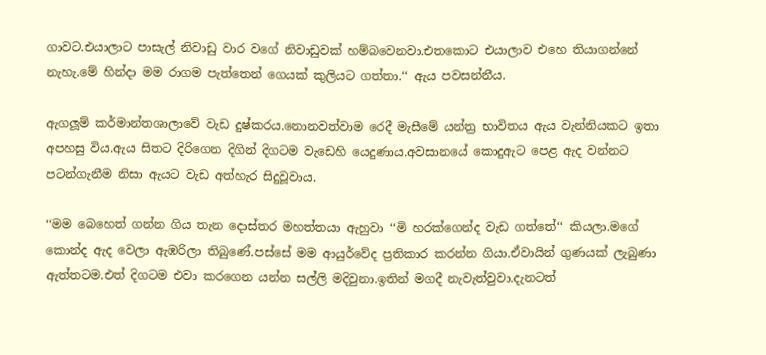ගාවට.එයාලාට පාසැල් නිවාඩු වාර වගේ නිවාඩුවක් හම්බවෙනවා.එතකොට එයාලාව එහෙ තියාගන්නේ නැහැ.මේ හින්දා මම රාගම පැත්තෙන් ගෙයක් කුලියට ගත්තා.‘‘ ඇය පවසන්නීය.

ඇගලූම් කර්මාන්තශාලාවේ වැඩ දුෂ්කරය.නොනවත්වාම රෙදී මැසීමේ යන්ත්‍ර භාවිතය ඇය වැන්නියකට ඉතා අපහසු විය.ඇය සිතට දිරිගෙන දිගින් දිගටම වැඩෙහි යෙදුණාය.අවසානයේ කොදුඇට පෙළ ඇද වන්නට පටන්ගැනීම නිසා ඇයට වැඩ අත්හැර සිදුවූවාය.

‘‘මම බෙහෙත් ගන්න ගිය තැන දොස්තර මහත්තයා ඇහුවා ‘‘මි හරක්ගෙන්ද වැඩ ගත්තේ‘‘ කියලා.මගේ කොන්ද ඇද වෙලා ඇඹරිලා තිබුණේ.පස්සේ මම ආයුර්වේද ප්‍රතිකාර කරන්න ගියා.ඒවායින් ගුණයක් ලැබුණා ඇත්තටම.එත් දිගටම එවා කරගෙන යන්න සල්ලි මදිවුනා.ඉතින් මගදී නැවැත්වුවා.දැනටත්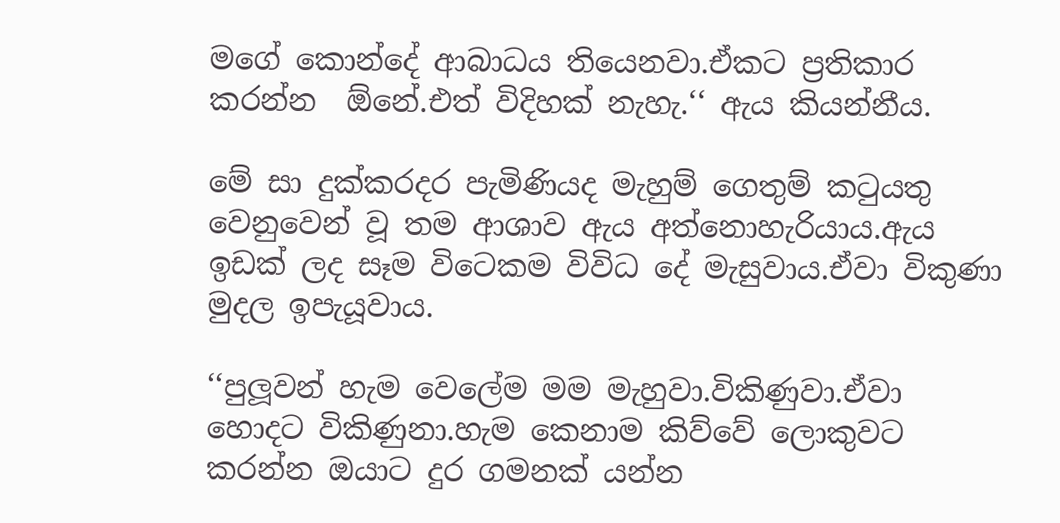මගේ කොන්දේ ආබාධය තියෙනවා.ඒකට ප්‍රතිකාර කරන්න  ඕනේ.එත් විදිහක් නැහැ.‘‘ ඇය කියන්නීය.

මේ සා දුක්කරදර පැමිණියද මැහුම් ගෙතුම් කටුයතු වෙනුවෙන් වූ තම ආශාව ඇය අත්නොහැරියාය.ඇය ඉඩක් ලද සෑම විටෙකම විවිධ දේ මැසුවාය.ඒවා විකුණා මුදල ඉපැයූවාය.

‘‘පුලූවන් හැම වෙලේම මම මැහුවා.විකිණුවා.ඒවා හොදට විකිණුනා.හැම කෙනාම කිව්වේ ලොකුවට කරන්න ඔයාට දුර ගමනක් යන්න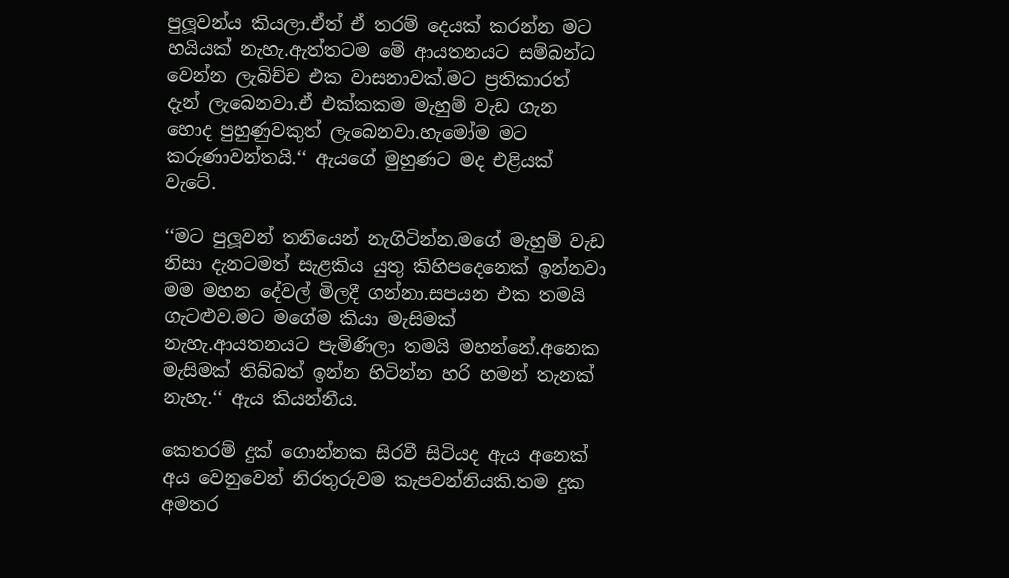පුලූවන්ය කියලා.ඒත් ඒ තරම් දෙයක් කරන්න මට හයියක් නැහැ.ඇත්තටම මේ ආයතනයට සම්බන්ධ වෙන්න ලැබිච්ච එක වාසනාවක්.මට ප්‍රතිකාරත් දැන් ලැබෙනවා.ඒ එක්කකම මැහුම් වැඩ ගැන හොද පුහුණුවකුත් ලැබෙනවා.හැමෝම මට කරුණාවන්තයි.‘‘ ඇයගේ මුහුණට මද එළියක් වැටේ.

‘‘මට පුලූවන් තනියෙන් නැගිටින්න.මගේ මැහුම් වැඩ නිසා දැනටමත් සැළකිය යුතු කිහිපදෙනෙක් ඉන්නවා මම මහන දේවල් මිලදී ගන්නා.සපයන එක තමයි ගැටළුව.මට මගේම කියා මැසිමක් නැහැ.ආයතනයට පැමිණිලා තමයි මහන්නේ.අනෙක මැසිමක් තිබ්බත් ඉන්න හිටින්න හරි හමන් තැනක් නැහැ.‘‘ ඇය කියන්නීය.

කෙතරම් දුක් ගොන්නක සිරවී සිටියද ඇය අනෙක් අය වෙනුවෙන් නිරතුරුවම කැපවන්නියකි.තම දුක අමතර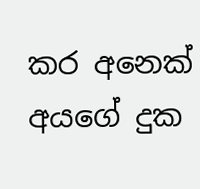කර අනෙක් අයගේ දුක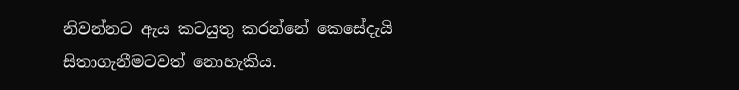නිවන්නට ඇය කටයුතු කරන්නේ කෙසේදැයි සිතාගැනීමටවත් නොහැකිය.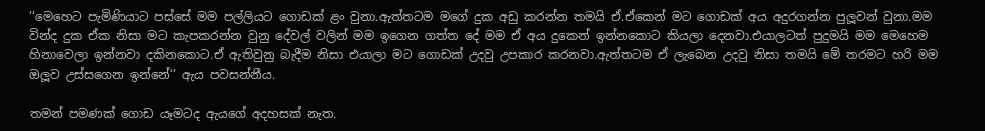‘‘මෙහෙට පැමිණියාට පස්සේ මම පල්ලියට ගොඩක් ළං වුනා.ඇත්තටම මගේ දුක අඩු කරන්න තමයි ඒ.ඒකෙන් මට ගොඩක් අය අදුරගන්න පුලූවන් වුනා.මම වින්ද දුක ඒක නිසා මට කැපකරන්න වුනු දේවල් වලින් මම ඉගෙන ගත්ත දේ මම ඒ අය දුකෙන් ඉන්නකොට කියලා දෙනවා.එයාලටත් පුදුමයි මම මෙහෙම හිනාවෙලා ඉන්නවා දකිනකොට.ඒ ඇතිවුනු බැදීම නිසා එයාලා මට ගොඩක් උදවු උපකාර කරනවා.ඇත්තටම ඒ ලැබෙන උදවු නිසා තමයි මේ තරමට හරි මම ඔලූව උස්සගෙන ඉන්නේ‘‘ ඇය පවසන්නීය.

තමන් පමණක් ගොඩ යෑමටද ඇයගේ අදහසක් නැත.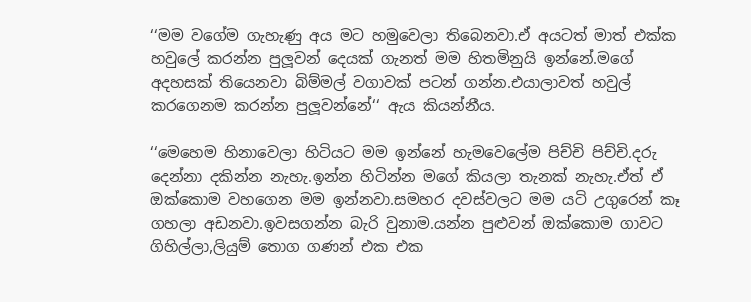‘‘මම වගේම ගැහැණු අය මට හමුවෙලා තිබෙනවා.ඒ අයටත් මාත් එක්ක හවුලේ කරන්න පුලූවන් දෙයක් ගැනත් මම හිතමිනුයි ඉන්නේ.මගේ අදහසක් තියෙනවා බිම්මල් වගාවක් පටන් ගන්න.එයාලාවත් හවුල් කරගෙනම කරන්න පුලූවන්නේ‘‘ ඇය කියන්නීය.

‘‘මෙහෙම හිනාවෙලා හිටියට මම ඉන්නේ හැමවෙලේම පිච්චි පිච්චි.දරු දෙන්නා දකින්න නැහැ.ඉන්න හිටින්න මගේ කියලා තැනක් නැහැ.ඒත් ඒ ඔක්කොම වහගෙන මම ඉන්නවා.සමහර දවස්වලට මම යටි උගුරෙන් කෑ ගහලා අඩනවා.ඉවසගන්න බැරි වුනාම.යන්න පුළුවන් ඔක්කොම ගාවට ගිහිල්ලා,ලියුම් තොග ගණන් එක එක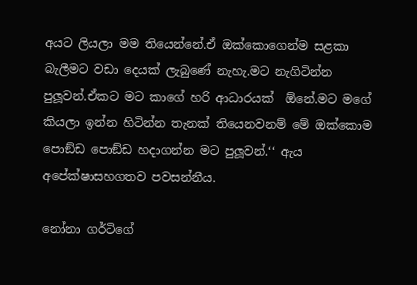අයට ලියලා මම තියෙන්නේ.ඒ ඔක්කොගෙන්ම සළකා බැලීමට වඩා දෙයක් ලැබුණේ නැහැ.මට නැගිටින්න පුලූවන්.ඒකට මට කාගේ හරි ආධාරයක්  ඕනේ.මට මගේ කියලා ඉන්න හිටින්න තැනක් තියෙනවනම් මේ ඔක්කොම පොඞ්ඩ පොඞ්ඩ හදාගන්න මට පුලූවන්.‘‘ ඇය අපේක්ෂාසහගතව පවසන්නීය.

නෝනා ගර්ටිගේ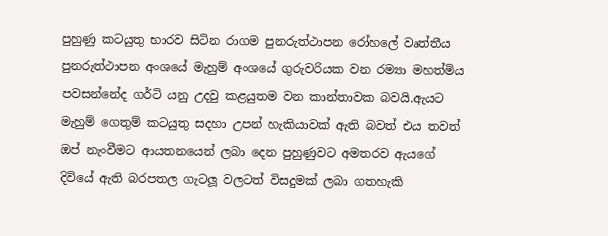පුහුණු කටයුතු භාරව සිටින රාගම පුනරුත්ථාපන රෝහලේ වෘත්තීය පුනරුත්ථාපන අංශයේ මැහුම් අංශයේ ගුරුවරියක වන රම්‍යා මහත්මිය පවසන්නේද ගර්ටි යනු උදවු කළයුතම වන කාන්තාවක බවයි.ඇයට මැහුම් ගෙතුම් කටයුතු සදහා උපන් හැකියාවක් ඇති බවත් එය තවත් ඔප් නැංවීමට ආයතනයෙන් ලබා දෙන පුහුණුවට අමතරව ඇයගේ දිවියේ ඇති බරපතල ගැටලූ වලටත් විසදුමක් ලබා ගතහැකි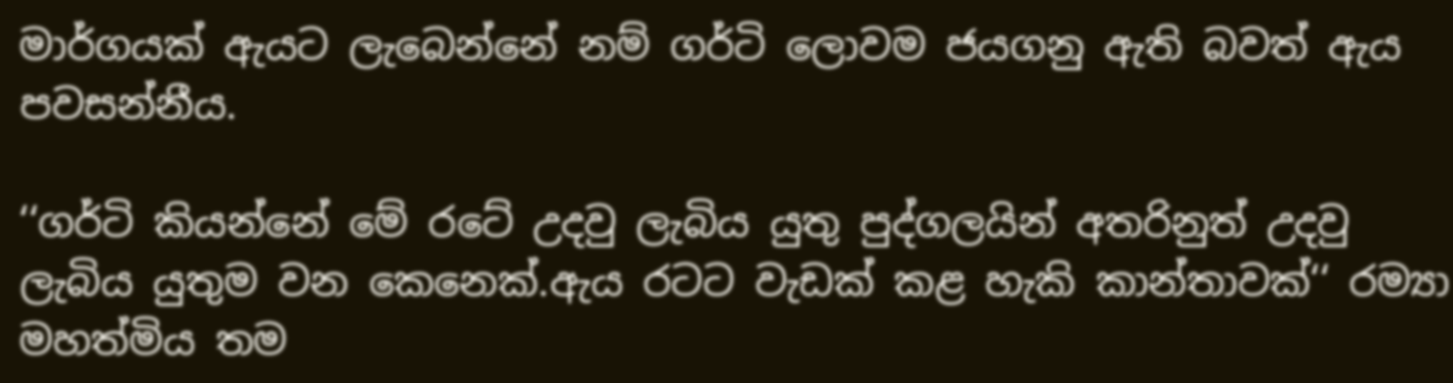මාර්ගයක් ඇයට ලැබෙන්නේ නම් ගර්ටි ලොවම ජයගනු ඇති බවත් ඇය පවසන්නීය.

‘‘ගර්ටි කියන්නේ මේ රටේ උදවු ලැබිය යුතු පුද්ගලයින් අතරිනුත් උදවු ලැබිය යුතුම වන කෙනෙක්.ඇය රටට වැඩක් කළ හැකි කාන්තාවක්‘‘ රම්‍යා මහත්මිය තම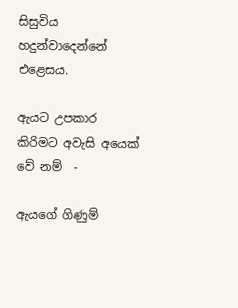සිසුවිය හදුන්වාදෙන්නේ එළෙසය.

ඇයට උපකාර කිරිමට අවැසි අයෙක් වේ නම්  -

ඇයගේ ගිණුම්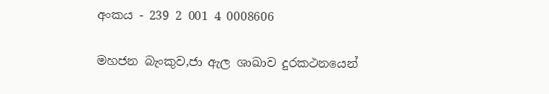අංකය - 239 2 001 4 0008606

මහජන බැංකුව,ජා ඇල ශාඛාව දුරකථනයෙන්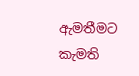ඇමතීමට කැමති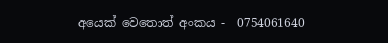අයෙක් වෙතොත් අංකය -  0754061640